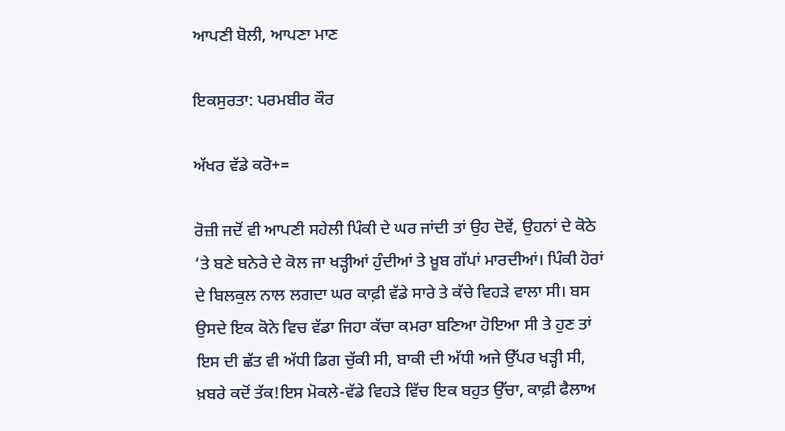ਆਪਣੀ ਬੋਲੀ, ਆਪਣਾ ਮਾਣ

ਇਕਸੁਰਤਾ: ਪਰਮਬੀਰ ਕੌਰ

ਅੱਖਰ ਵੱਡੇ ਕਰੋ+=

ਰੋਜ਼ੀ ਜਦੋਂ ਵੀ ਆਪਣੀ ਸਹੇਲੀ ਪਿੰਕੀ ਦੇ ਘਰ ਜਾਂਦੀ ਤਾਂ ਉਹ ਦੋਵੇਂ, ਉਹਨਾਂ ਦੇ ਕੋਠੇ ‘ਤੇ ਬਣੇ ਬਨੇਰੇ ਦੇ ਕੋਲ ਜਾ ਖੜ੍ਹੀਆਂ ਹੁੰਦੀਆਂ ਤੇ ਖ਼ੂਬ ਗੱਪਾਂ ਮਾਰਦੀਆਂ। ਪਿੰਕੀ ਹੋਰਾਂ ਦੇ ਬਿਲਕੁਲ ਨਾਲ ਲਗਦਾ ਘਰ ਕਾਫ਼ੀ ਵੱਡੇ ਸਾਰੇ ਤੇ ਕੱਚੇ ਵਿਹੜੇ ਵਾਲਾ ਸੀ। ਬਸ ਉਸਦੇ ਇਕ ਕੋਨੇ ਵਿਚ ਵੱਡਾ ਜਿਹਾ ਕੱਚਾ ਕਮਰਾ ਬਣਿਆ ਹੋਇਆ ਸੀ ਤੇ ਹੁਣ ਤਾਂ ਇਸ ਦੀ ਛੱਤ ਵੀ ਅੱਧੀ ਡਿਗ ਚੁੱਕੀ ਸੀ, ਬਾਕੀ ਦੀ ਅੱਧੀ ਅਜੇ ਉੱਪਰ ਖੜ੍ਹੀ ਸੀ, ਖ਼ਬਰੇ ਕਦੋਂ ਤੱਕ!ਇਸ ਮੋਕਲੇ-ਵੱਡੇ ਵਿਹੜੇ ਵਿੱਚ ਇਕ ਬਹੁਤ ਉੱਚਾ, ਕਾਫ਼ੀ ਫੈਲਾਅ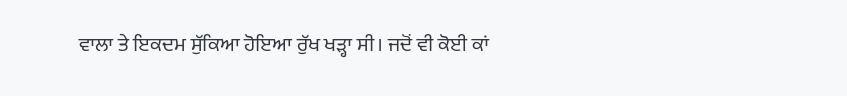ਵਾਲਾ ਤੇ ਇਕਦਮ ਸੁੱਕਿਆ ਹੋਇਆ ਰੁੱਖ ਖੜ੍ਹਾ ਸੀ। ਜਦੋਂ ਵੀ ਕੋਈ ਕਾਂ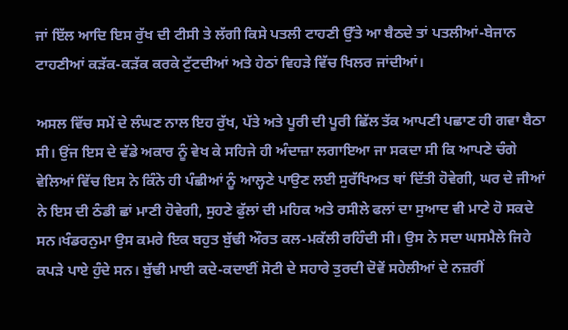ਜਾਂ ਇੱਲ ਆਦਿ ਇਸ ਰੁੱਖ ਦੀ ਟੀਸੀ ਤੇ ਲੱਗੀ ਕਿਸੇ ਪਤਲੀ ਟਾਹਣੀ ਉੱਤੇ ਆ ਬੈਠਦੇ ਤਾਂ ਪਤਲੀਆਂ-ਬੇਜਾਨ ਟਾਹਣੀਆਂ ਕੜੱਕ-ਕੜੱਕ ਕਰਕੇ ਟੁੱਟਦੀਆਂ ਅਤੇ ਹੇਠਾਂ ਵਿਹੜੇ ਵਿੱਚ ਖਿਲਰ ਜਾਂਦੀਆਂ।

ਅਸਲ ਵਿੱਚ ਸਮੇਂ ਦੇ ਲੰਘਣ ਨਾਲ ਇਹ ਰੁੱਖ, ਪੱਤੇ ਅਤੇ ਪੂਰੀ ਦੀ ਪੂਰੀ ਛਿੱਲ ਤੱਕ ਆਪਣੀ ਪਛਾਣ ਹੀ ਗਵਾ ਬੈਠਾ ਸੀ। ਉਂਜ ਇਸ ਦੇ ਵੱਡੇ ਅਕਾਰ ਨੂੰ ਵੇਖ ਕੇ ਸਹਿਜੇ ਹੀ ਅੰਦਾਜ਼ਾ ਲਗਾਇਆ ਜਾ ਸਕਦਾ ਸੀ ਕਿ ਆਪਣੇ ਚੰਗੇ ਵੇਲਿਆਂ ਵਿੱਚ ਇਸ ਨੇ ਕਿੰਨੇ ਹੀ ਪੰਛੀਆਂ ਨੂੰ ਆਲ੍ਹਣੇ ਪਾਉਣ ਲਈ ਸੁਰੱਖਿਅਤ ਥਾਂ ਦਿੱਤੀ ਹੋਵੇਗੀ, ਘਰ ਦੇ ਜੀਆਂ ਨੇ ਇਸ ਦੀ ਠੰਡੀ ਛਾਂ ਮਾਣੀ ਹੋਵੇਗੀ, ਸੁਹਣੇ ਫੁੱਲਾਂ ਦੀ ਮਹਿਕ ਅਤੇ ਰਸੀਲੇ ਫਲਾਂ ਦਾ ਸੁਆਦ ਵੀ ਮਾਣੇ ਹੋ ਸਕਦੇ ਸਨ।ਖੰਡਰਨੁਮਾ ਉਸ ਕਮਰੇ ਇਕ ਬਹੁਤ ਬੁੱਢੀ ਔਰਤ ਕਲ-ਮਕੱਲੀ ਰਹਿੰਦੀ ਸੀ। ਉਸ ਨੇ ਸਦਾ ਘਸਮੈਲੇ ਜਿਹੇ ਕਪੜੇ ਪਾਏ ਹੁੰਦੇ ਸਨ। ਬੁੱਢੀ ਮਾਈ ਕਦੇ-ਕਦਾਈਂ ਸੋਟੀ ਦੇ ਸਹਾਰੇ ਤੁਰਦੀ ਦੋਵੇਂ ਸਹੇਲੀਆਂ ਦੇ ਨਜ਼ਰੀਂ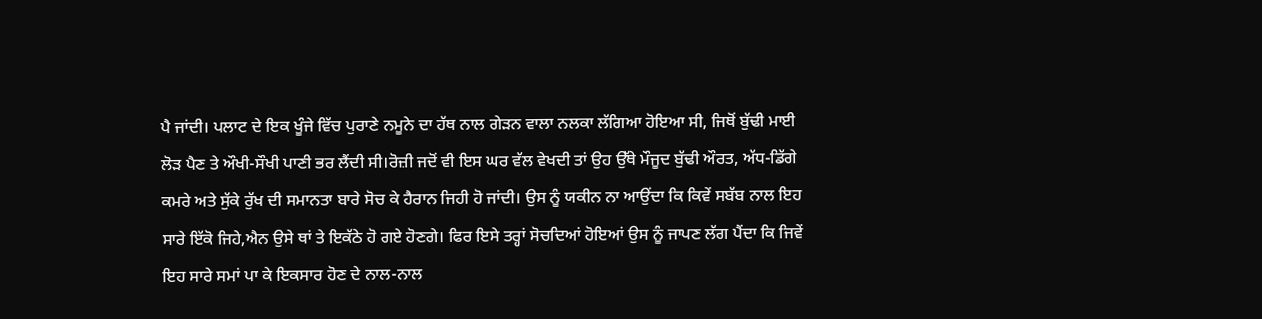ਪੈ ਜਾਂਦੀ। ਪਲਾਟ ਦੇ ਇਕ ਖੂੰਜੇ ਵਿੱਚ ਪੁਰਾਣੇ ਨਮੂਨੇ ਦਾ ਹੱਥ ਨਾਲ ਗੇੜਨ ਵਾਲਾ ਨਲਕਾ ਲੱਗਿਆ ਹੋਇਆ ਸੀ, ਜਿਥੋਂ ਬੁੱਢੀ ਮਾਈ ਲੋੜ ਪੈਣ ਤੇ ਔਖੀ-ਸੌਖੀ ਪਾਣੀ ਭਰ ਲੈਂਦੀ ਸੀ।ਰੋਜ਼ੀ ਜਦੋਂ ਵੀ ਇਸ ਘਰ ਵੱਲ ਵੇਖਦੀ ਤਾਂ ਉਹ ਉੱਥੇ ਮੌਜੂਦ ਬੁੱਢੀ ਔਰਤ, ਅੱਧ-ਡਿੱਗੇ ਕਮਰੇ ਅਤੇ ਸੁੱਕੇ ਰੁੱਖ ਦੀ ਸਮਾਨਤਾ ਬਾਰੇ ਸੋਚ ਕੇ ਹੈਰਾਨ ਜਿਹੀ ਹੋ ਜਾਂਦੀ। ਉਸ ਨੂੰ ਯਕੀਨ ਨਾ ਆਉਂਦਾ ਕਿ ਕਿਵੇਂ ਸਬੱਬ ਨਾਲ ਇਹ ਸਾਰੇ ਇੱਕੋ ਜਿਹੇ,ਐਨ ਉਸੇ ਥਾਂ ਤੇ ਇਕੱਠੇ ਹੋ ਗਏ ਹੋਣਗੇ। ਫਿਰ ਇਸੇ ਤਰ੍ਹਾਂ ਸੋਚਦਿਆਂ ਹੋਇਆਂ ਉਸ ਨੂੰ ਜਾਪਣ ਲੱਗ ਪੈਂਦਾ ਕਿ ਜਿਵੇਂ ਇਹ ਸਾਰੇ ਸਮਾਂ ਪਾ ਕੇ ਇਕਸਾਰ ਹੋਣ ਦੇ ਨਾਲ-ਨਾਲ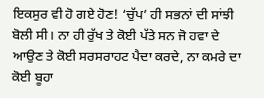ਇਕਸੁਰ ਵੀ ਹੋ ਗਏ ਹੋਣ! ‘ਚੁੱਪ’ ਹੀ ਸਭਨਾਂ ਦੀ ਸਾਂਝੀ ਬੋਲੀ ਸੀ। ਨਾ ਹੀ ਰੁੱਖ ਤੇ ਕੋਈ ਪੱਤੇ ਸਨ ਜੋ ਹਵਾ ਦੇ ਆਉਣ ਤੇ ਕੋਈ ਸਰਸਰਾਹਟ ਪੈਦਾ ਕਰਦੇ, ਨਾ ਕਮਰੇ ਦਾ ਕੋਈ ਬੂਹਾ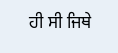ਹੀ ਸੀ ਜਿਥੇ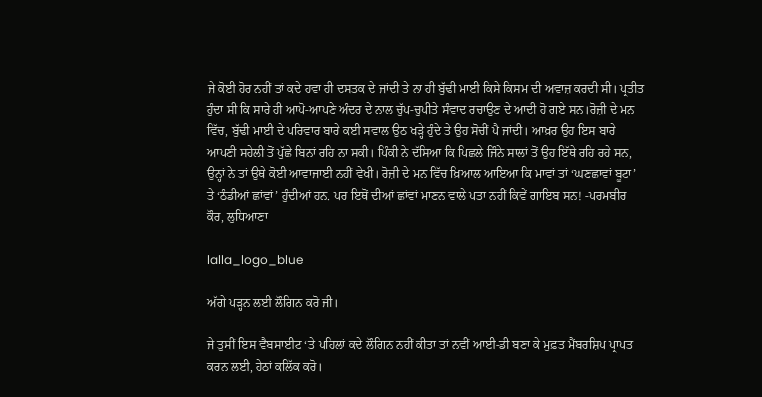ਜੇ ਕੋਈ ਹੋਰ ਨਹੀਂ ਤਾਂ ਕਦੇ ਹਵਾ ਹੀ ਦਸਤਕ ਦੇ ਜਾਂਦੀ ਤੇ ਨਾ ਹੀ ਬੁੱਢੀ ਮਾਈ ਕਿਸੇ ਕਿਸਮ ਦੀ ਅਵਾਜ਼ ਕਰਦੀ ਸੀ। ਪ੍ਰਤੀਤ ਹੁੰਦਾ ਸੀ ਕਿ ਸਾਰੇ ਹੀ ਆਪੋ-ਆਪਣੇ ਅੰਦਰ ਦੇ ਨਾਲ ਚੁੱਪ-ਚੁਪੀਤੇ ਸੰਵਾਦ ਰਚਾਉਣ ਦੇ ਆਦੀ ਹੋ ਗਏ ਸਨ।ਰੋਜ਼ੀ ਦੇ ਮਨ ਵਿੱਚ, ਬੁੱਢੀ ਮਾਈ ਦੇ ਪਰਿਵਾਰ ਬਾਰੇ ਕਈ ਸਵਾਲ ਉਠ ਖੜ੍ਹੇ ਹੁੰਦੇ ਤੇ ਉਹ ਸੋਚੀਂ ਪੈ ਜਾਂਦੀ। ਆਖ਼ਰ ਉਹ ਇਸ ਬਾਰੇ ਆਪਣੀ ਸਹੇਲੀ ਤੋਂ ਪੁੱਛੇ ਬਿਨਾਂ ਰਹਿ ਨਾ ਸਕੀ। ਪਿੰਕੀ ਨੇ ਦੱਸਿਆ ਕਿ ਪਿਛਲੇ ਜਿੰਨੇ ਸਾਲਾਂ ਤੋਂ ਉਹ ਇੱਥੇ ਰਹਿ ਰਹੇ ਸਨ, ਉਨ੍ਹਾਂ ਨੇ ਤਾਂ ਉਥੇ ਕੋਈ ਆਵਾਜਾਈ ਨਹੀਂ ਵੇਖੀ। ਰੋਜ਼ੀ ਦੇ ਮਨ ਵਿੱਚ ਖ਼ਿਆਲ ਆਇਆ ਕਿ ਮਾਵਾਂ ਤਾਂ ‘ਘਣਛਾਵਾਂ ਬੂਟਾ’ ਤੇ ‘ਠੰਡੀਆਂ ਛਾਂਵਾਂ’ ਹੁੰਦੀਆਂ ਹਨ. ਪਰ ਇਥੋਂ ਦੀਆਂ ਛਾਂਵਾਂ ਮਾਣਨ ਵਾਲੇ ਪਤਾ ਨਹੀਂ ਕਿਵੇਂ ਗਾਇਬ ਸਨ! -ਪਰਮਬੀਰ ਕੌਰ, ਲੁਧਿਆਣਾ

lalla_logo_blue

ਅੱਗੇ ਪੜ੍ਹਨ ਲਈ ਲੌਗਿਨ ਕਰੋ ਜੀ।

ਜੇ ਤੁਸੀਂ ਇਸ ਵੈਬਸਾਈਟ ‘ਤੇ ਪਹਿਲਾਂ ਕਦੇ ਲੌਗਿਨ ਨਹੀਂ ਕੀਤਾ ਤਾਂ ਨਵੀਂ ਆਈ-ਡੀ ਬਣਾ ਕੇ ਮੁਫ਼ਤ ਮੈਂਬਰਸ਼ਿਪ ਪ੍ਰਾਪਤ ਕਰਨ ਲਈ, ਹੇਠਾਂ ਕਲਿੱਕ ਕਰੋ।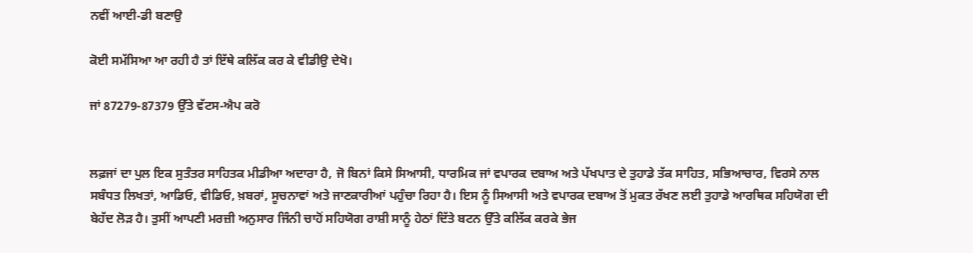ਨਵੀਂ ਆਈ-ਡੀ ਬਣਾਉ

ਕੋਈ ਸਮੱਸਿਆ ਆ ਰਹੀ ਹੈ ਤਾਂ ਇੱਥੇ ਕਲਿੱਕ ਕਰ ਕੇ ਵੀਡੀਉ ਦੇਖੋ।

ਜਾਂ 87279-87379 ਉੱਤੇ ਵੱਟਸ-ਐਪ ਕਰੋ


ਲਫ਼ਜਾਂ ਦਾ ਪੁਲ ਇਕ ਸੁਤੰਤਰ ਸਾਹਿਤਕ ਮੀਡੀਆ ਅਦਾਰਾ ਹੈ, ਜੋ ਬਿਨਾਂ ਕਿਸੇ ਸਿਆਸੀ, ਧਾਰਮਿਕ ਜਾਂ ਵਪਾਰਕ ਦਬਾਅ ਅਤੇ ਪੱਖਪਾਤ ਦੇ ਤੁਹਾਡੇ ਤੱਕ ਸਾਹਿਤ, ਸਭਿਆਚਾਰ, ਵਿਰਸੇ ਨਾਲ ਸਬੰਧਤ ਲਿਖਤਾਂ, ਆਡਿਓ, ਵੀਡਿਓ, ਖ਼ਬਰਾਂ, ਸੂਚਨਾਵਾਂ ਅਤੇ ਜਾਣਕਾਰੀਆਂ ਪਹੁੰਚਾ ਰਿਹਾ ਹੈ। ਇਸ ਨੂੰ ਸਿਆਸੀ ਅਤੇ ਵਪਾਰਕ ਦਬਾਅ ਤੋਂ ਮੁਕਤ ਰੱਖਣ ਲਈ ਤੁਹਾਡੇ ਆਰਥਿਕ ਸਹਿਯੋਗ ਦੀ ਬੇਹੱਦ ਲੋੜ ਹੈ। ਤੁਸੀਂ ਆਪਣੀ ਮਰਜ਼ੀ ਅਨੁਸਾਰ ਜਿੰਨੀ ਚਾਹੋਂ ਸਹਿਯੋਗ ਰਾਸ਼ੀ ਸਾਨੂੰ ਹੇਠਾਂ ਦਿੱਤੇ ਬਟਨ ਉੱਤੇ ਕਲਿੱਕ ਕਰਕੇ ਭੇਜ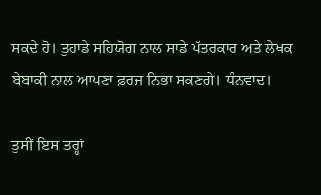ਸਕਦੇ ਹੋ। ਤੁਹਾਡੇ ਸਹਿਯੋਗ ਨਾਲ ਸਾਡੇ ਪੱਤਰਕਾਰ ਅਤੇ ਲੇਖਕ ਬੇਬਾਕੀ ਨਾਲ ਆਪਣਾ ਫ਼ਰਜ ਨਿਭਾ ਸਕਣਗੇ। ਧੰਨਵਾਦ।

ਤੁਸੀਂ ਇਸ ਤਰ੍ਹਾਂ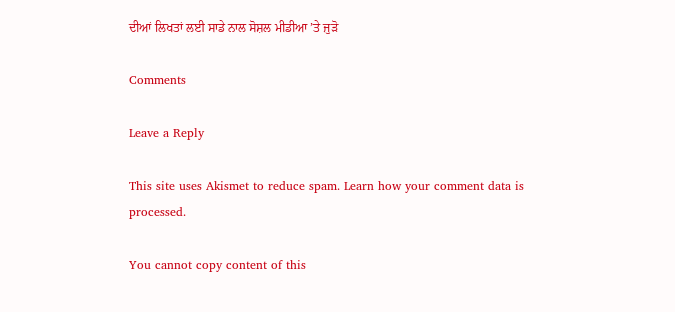ਦੀਆਂ ਲਿਖਤਾਂ ਲਈ ਸਾਡੇ ਨਾਲ ਸੋਸ਼ਲ ਮੀਡੀਆ ’ਤੇ ਜੁੜੋ

Comments

Leave a Reply

This site uses Akismet to reduce spam. Learn how your comment data is processed.

You cannot copy content of this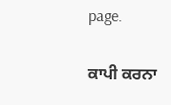page.

ਕਾਪੀ ਕਰਨਾ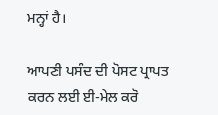ਮਨ੍ਹਾਂ ਹੈ।

ਆਪਣੀ ਪਸੰਦ ਦੀ ਪੋਸਟ ਪ੍ਰਾਪਤ ਕਰਨ ਲਈ ਈ-ਮੇਲ ਕਰੋ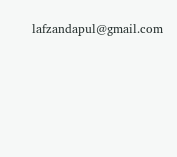lafzandapul@gmail.com